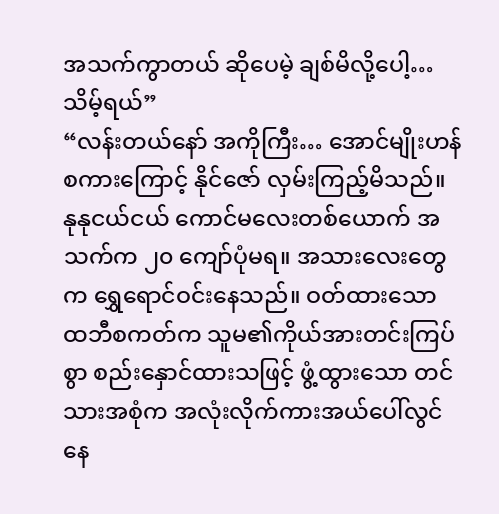အသက်ကွာတယ် ဆိုပေမဲ့ ချစ်မိလို့ပေါ့… သိမ့်ရယ်”
“လန်းတယ်နော် အကိုကြီး… အောင်မျိုးဟန်စကားကြောင့် နိုင်ဇော် လှမ်းကြည့်မိသည်။ နုနုငယ်ငယ် ကောင်မလေးတစ်ယောက် အသက်က ၂၀ ကျော်ပုံမရ။ အသားလေးတွေက ရွှေရောင်ဝင်းနေသည်။ ဝတ်ထားသော ထဘီစကတ်က သူမ၏ကိုယ်အားတင်းကြပ်စွာ စည်းနှောင်ထားသဖြင့် ဖွံ့ထွားသော တင်သားအစုံက အလုံးလိုက်ကားအယ်ပေါ်လွင်နေ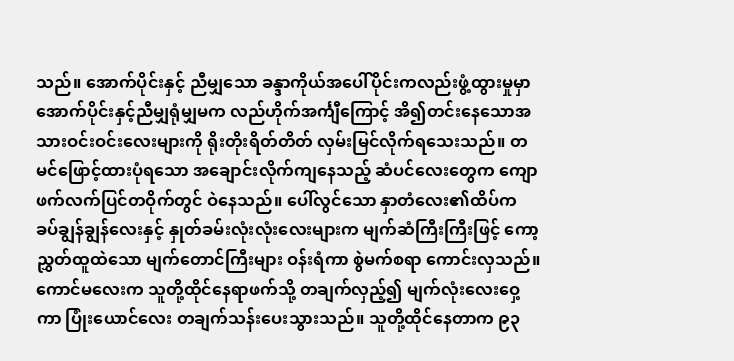သည်။ အောက်ပိုင်းနှင့် ညီမျှသော ခန္ဒာကိုယ်အပေါ်ပိုင်းကလည်းဖွံ့ထွားမှုမှာ အောက်ပိုင်းနှင့်ညီမျှရုံမျှမက လည်ဟိုက်အင်္ကျီကြောင့် အိ၍တင်းနေသောအသားဝင်းဝင်းလေးများကို ရိုးတိုးရိတ်တိတ် လှမ်းမြင်လိုက်ရသေးသည်။ တမင်ဖြောင့်ထားပုံရသော အချောင်းလိုက်ကျနေသည့် ဆံပင်လေးတွေက ကျောဖက်လက်ပြင်တဝိုက်တွင် ဝဲနေသည်။ ပေါ်လွင်သော နှာတံလေး၏ထိပ်က ခပ်ချွန်ချွန်လေးနှင့် နှုတ်ခမ်းလုံးလုံးလေးများက မျက်ဆံကြီးကြီးဖြင့် ကော့ညွှတ်ထူထဲသော မျက်တောင်ကြီးများ ဝန်းရံကာ စွဲမက်စရာ ကောင်းလှသည်။ ကောင်မလေးက သူတို့ထိုင်နေရာဖက်သို့ တချက်လှည့်၍ မျက်လုံးလေးဝှေ့ကာ ပြုံးယောင်လေး တချက်သန်းပေးသွားသည်။ သူတို့ထိုင်နေတာက ၉၃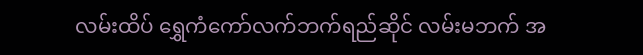လမ်းထိပ် ရွှေကံကော်လက်ဘက်ရည်ဆိုင် လမ်းမဘက် အ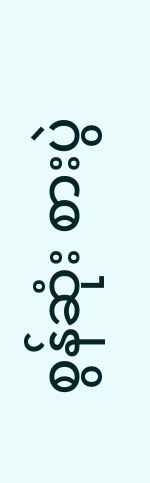စွန်ဆုံး စားပွဲ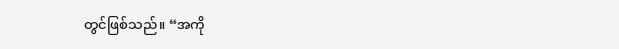တွင်ဖြစ်သည်။ “အကို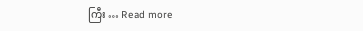ကြီး … Read more